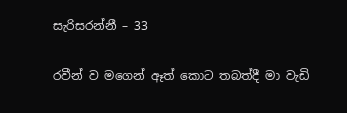සැරිසරන්නී – 33

රවීන් ව මගෙන් ඈත් කොට තබත්දී මා වැඩි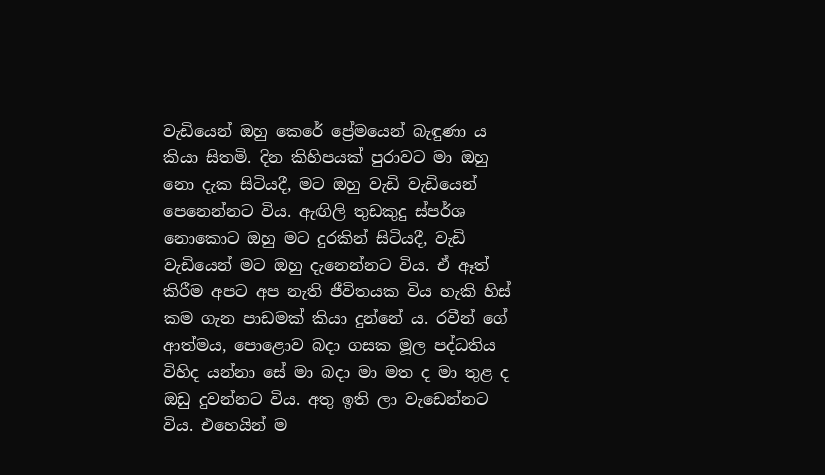වැඩියෙන් ඔහු කෙරේ ප්‍රේමයෙන් බැඳුණා ය කියා සිතමි. දින කිහිපයක් පුරාවට මා ඔහු නො දැක සිටියදී, මට ඔහු වැඩි වැඩියෙන් පෙනෙන්නට විය. ඇඟිලි තුඩකුදු ස්පර්ශ නොකොට ඔහු මට දුරකින් සිටියදී, වැඩි වැඩියෙන් මට ඔහු දැනෙන්නට විය. ඒ ඈත් කිරීම අපට අප නැති ජීවිතයක විය හැකි හිස් කම ගැන පාඩමක් කියා දුන්නේ ය. රවීන් ගේ ආත්මය, පොළොව බදා ගසක මූල පද්ධතිය විහිද යන්නා සේ මා බදා මා මත ද මා තුළ ද ඔඩු දුවන්නට විය. අතු ඉති ලා වැඩෙන්නට විය. එහෙයින් ම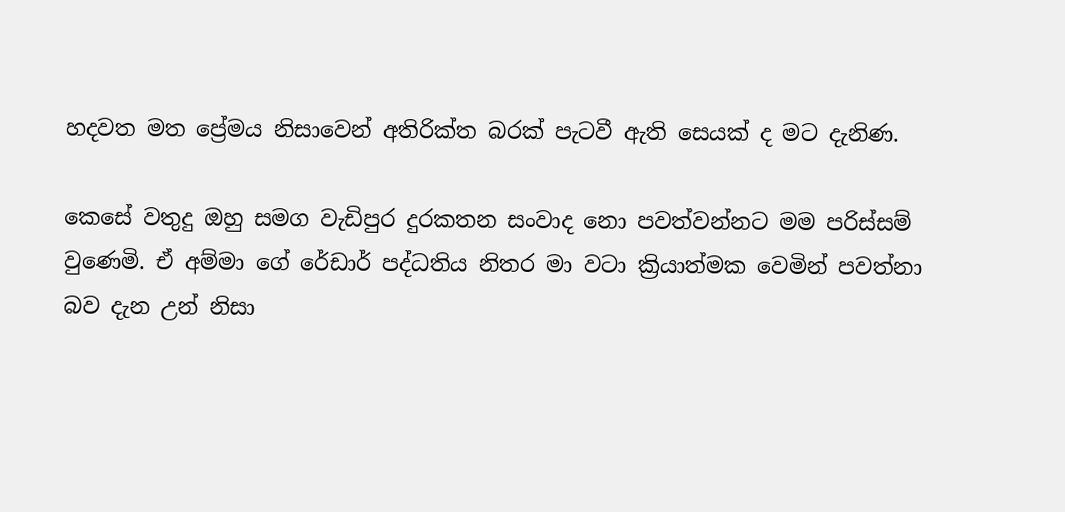හදවත මත ප්‍රේමය නිසාවෙන් අතිරික්ත බරක් පැටවී ඇති සෙයක් ද මට දැනිණ.

කෙසේ වතුදු ඔහු සමග වැඩිපුර දුරකතන සංවාද නො පවත්වන්නට මම පරිස්සම් වුණෙමි. ඒ අම්මා ගේ රේඩාර් පද්ධතිය නිතර මා වටා ක්‍රියාත්මක වෙමින් පවත්නා බව දැන උන් නිසා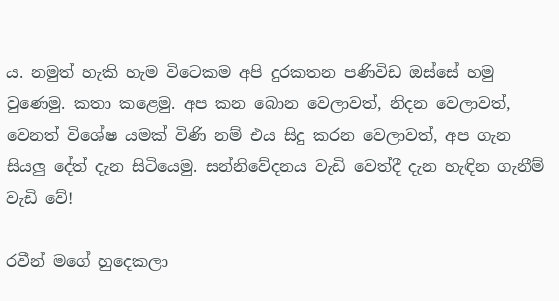ය. නමුත් හැකි හැම විටෙකම අපි දුරකතන පණිවිඩ ඔස්සේ හමු වුණෙමු. කතා කළෙමු. අප කන බොන වෙලාවත්, නිදන වෙලාවත්, වෙනත් විශේෂ යමක් විණි නම් එය සිදු කරන වෙලාවත්, අප ගැන සියලු දේත් දැන සිටියෙමු. සන්නිවේදනය වැඩි වෙත්දී දැන හැඳින ගැනීම් වැඩි වේ!

රවීන් මගේ හුදෙකලා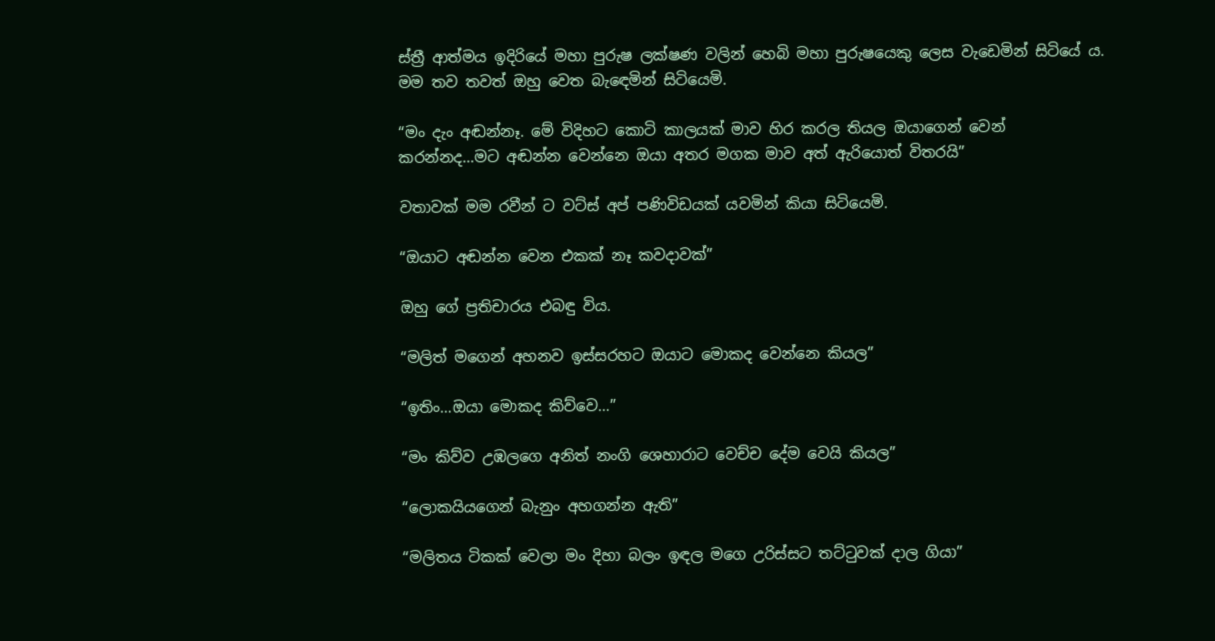ස්ත්‍රී ආත්මය ඉදිරියේ මහා පුරුෂ ලක්ෂණ වලින් හෙබි මහා පුරුෂයෙකු ලෙස වැඩෙමින් සිටියේ ය. මම තව තවත් ඔහු වෙත බැඳෙමින් සිටියෙමි.

“මං දැං අඬන්නෑ. මේ විදිහට කොටි කාලයක් මාව හිර කරල තියල ඔයාගෙන් වෙන් කරන්නද…මට අඬන්න වෙන්නෙ ඔයා අතර මගක මාව අත් ඇරියොත් විතරයි”

වතාවක් මම රවීන් ට වට්ස් අප් පණිවිඩයක් යවමින් කියා සිටියෙමි.

“ඔයාට අඬන්න වෙන එකක් නෑ කවදාවක්”

ඔහු ගේ ප්‍රතිචාරය එබඳු විය.

“මලිත් මගෙන් අහනව ඉස්සරහට ඔයාට මොකද වෙන්නෙ කියල”

“ඉතිං…ඔයා මොකද කිව්වෙ…”

“මං කිව්ව උඹලගෙ අනිත් නංගි ශෙහාරාට වෙච්ච දේම වෙයි කියල”

“ලොකයියගෙන් බැනුං අහගන්න ඇති”

“මලිතය ටිකක් වෙලා මං දිහා බලං ඉඳල මගෙ උරිස්සට තට්ටුවක් දාල ගියා”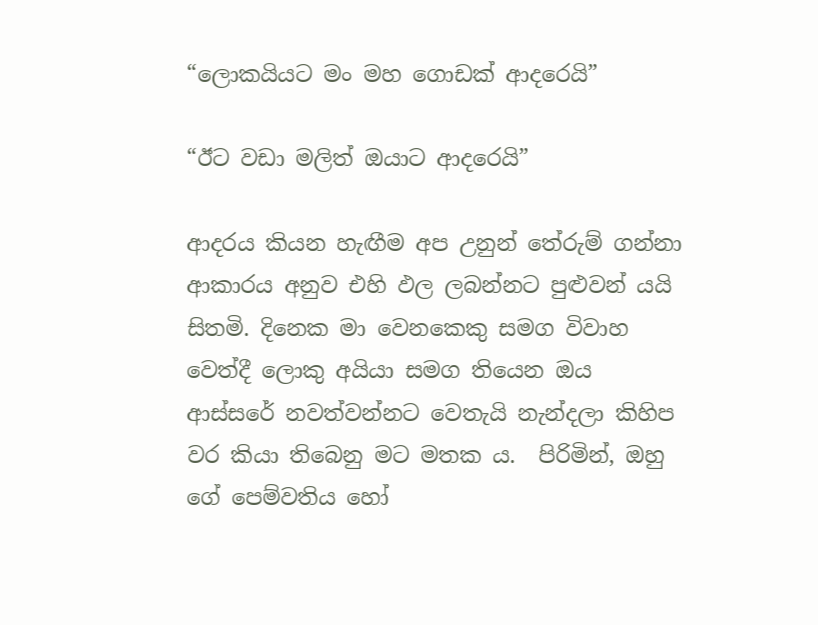“ලොකයියට මං මහ ගොඩක් ආදරෙයි”

“ඊට වඩා මලිත් ඔයාට ආදරෙයි”

ආදරය කියන හැඟීම අප උනුන් තේරුම් ගන්නා ආකාරය අනුව එහි ඵල ලබන්නට පුළුවන් යයි සිතමි. දිනෙක මා වෙනකෙකු සමග විවාහ වෙත්දී ලොකු අයියා සමග තියෙන ඔය ආස්සරේ නවත්වන්නට වෙතැයි නැන්දලා කිහිප වර කියා තිබෙනු මට මතක ය.  පිරිමින්, ඔහු ගේ පෙම්වතිය හෝ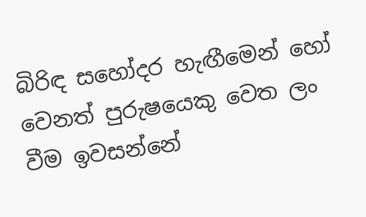බිරිඳ සහෝදර හැඟීමෙන් හෝ වෙනත් පුරුෂයෙකු වෙත ලං වීම ඉවසන්නේ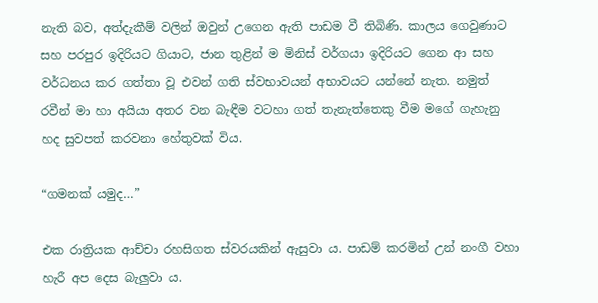නැති බව, අත්දැකීම් වලින් ඔවුන් උගෙන ඇති පාඩම වී තිබිණි. කාලය ගෙවුණාට සහ පරපුර ඉදිරියට ගියාට, ජාන තුළින් ම මිනිස් වර්ගයා ඉදිරියට ගෙන ආ සහ වර්ධනය කර ගත්තා වූ එවන් ගති ස්වභාවයන් අභාවයට යන්නේ නැත. නමුත් රවීන් මා හා අයියා අතර වන බැඳීම වටහා ගත් තැනැත්තෙකු වීම මගේ ගැහැනු හද සුවපත් කරවනා හේතුවක් විය.

“ගමනක් යමුද…”

එක රාත්‍රියක ආච්චා රහසිගත ස්වරයකින් ඇසුවා ය. පාඩම් කරමින් උන් නංගී වහා හැරී අප දෙස බැලුවා ය.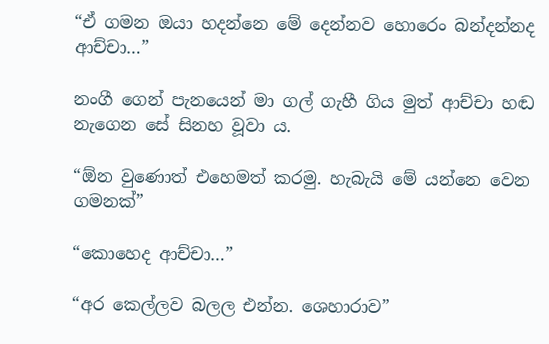“ඒ ගමන ඔයා හදන්නෙ මේ දෙන්නව හොරෙං බන්දන්නද ආච්චා…”

නංගී ගෙන් පැනයෙන් මා ගල් ගැහී ගිය මුත් ආච්චා හඬ නැගෙන සේ සිනහ වූවා ය.

“ඕන වුණොත් එහෙමත් කරමු. හැබැයි මේ යන්නෙ වෙන ගමනක්”

“කොහෙද ආච්චා…”

“අර කෙල්ලව බලල එන්න. ශෙහාරාව”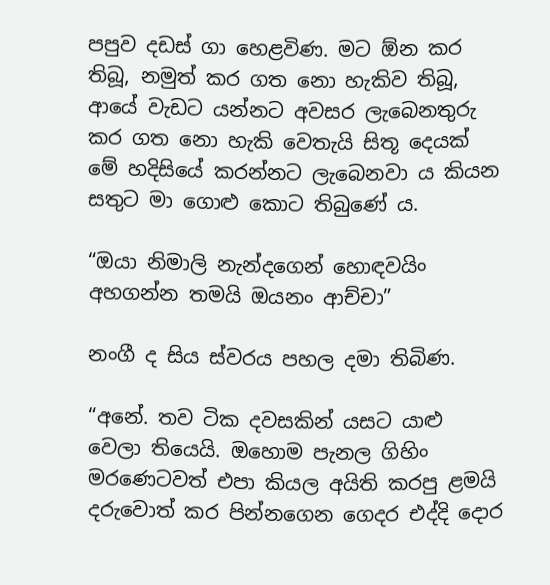පපුව දඩස් ගා හෙළවිණ. මට ඕන කර තිබූ, නමුත් කර ගත නො හැකිව තිබූ, ආයේ වැඩට යන්නට අවසර ලැබෙනතුරු කර ගත නො හැකි වෙතැයි සිතූ දෙයක් මේ හදිසියේ කරන්නට ලැබෙනවා ය කියන සතුට මා ගොළු කොට තිබුණේ ය.

“ඔයා නිමාලි නැන්දගෙන් හොඳවයිං අහගන්න තමයි ඔයනං ආච්චා”

නංගී ද සිය ස්වරය පහල දමා තිබිණ.

“අනේ. තව ටික දවසකින් යසට යාළු වෙලා තියෙයි. ඔහොම පැනල ගිහිං මරණෙටවත් එපා කියල අයිති කරපු ළමයි දරුවොත් කර පින්නගෙන ගෙදර එද්දි දොර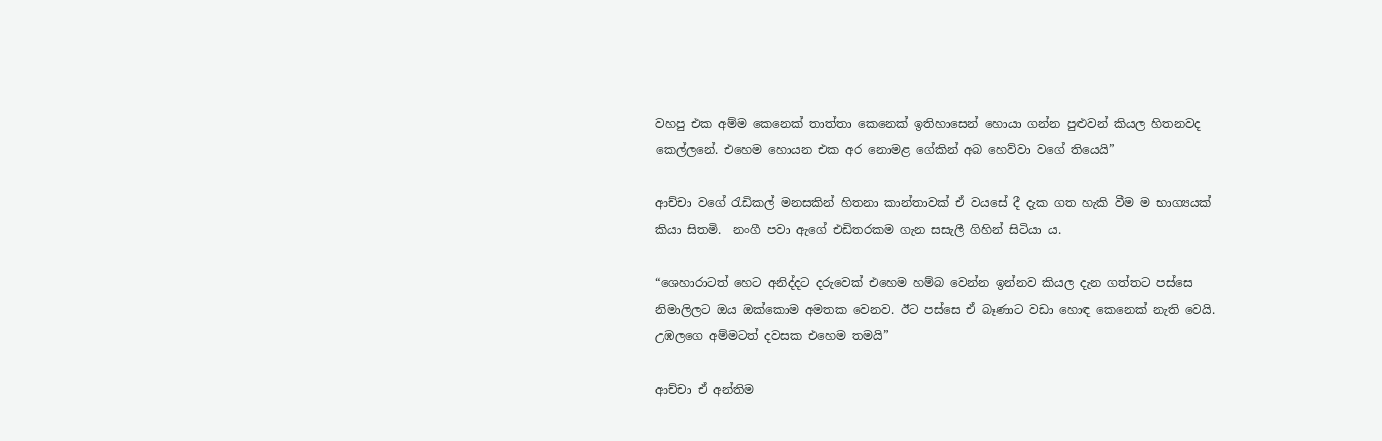වහපු එක අම්ම කෙනෙක් තාත්තා කෙනෙක් ඉතිහාසෙන් හොයා ගන්න පුළුවන් කියල හිතනවද කෙල්ලනේ. එහෙම හොයන එක අර නොමළ ගේකින් අබ හෙව්වා වගේ තියෙයි”

ආච්චා වගේ රැඩිකල් මනසකින් හිතනා කාන්තාවක් ඒ වයසේ දී දැක ගත හැකි වීම ම භාග්‍යයක් කියා සිතමි.  නංගී පවා ඇගේ එඩිතරකම ගැන සසැලී ගිහින් සිටියා ය.

“ශෙහාරාටත් හෙට අනිද්දට දරුවෙක් එහෙම හම්බ වෙන්න ඉන්නව කියල දැන ගත්තට පස්සෙ නිමාලිලට ඔය ඔක්කොම අමතක වෙනව. ඊට පස්සෙ ඒ බෑණාට වඩා හොඳ කෙනෙක් නැති වෙයි. උඹලගෙ අම්මටත් දවසක එහෙම තමයි”

ආච්චා ඒ අන්තිම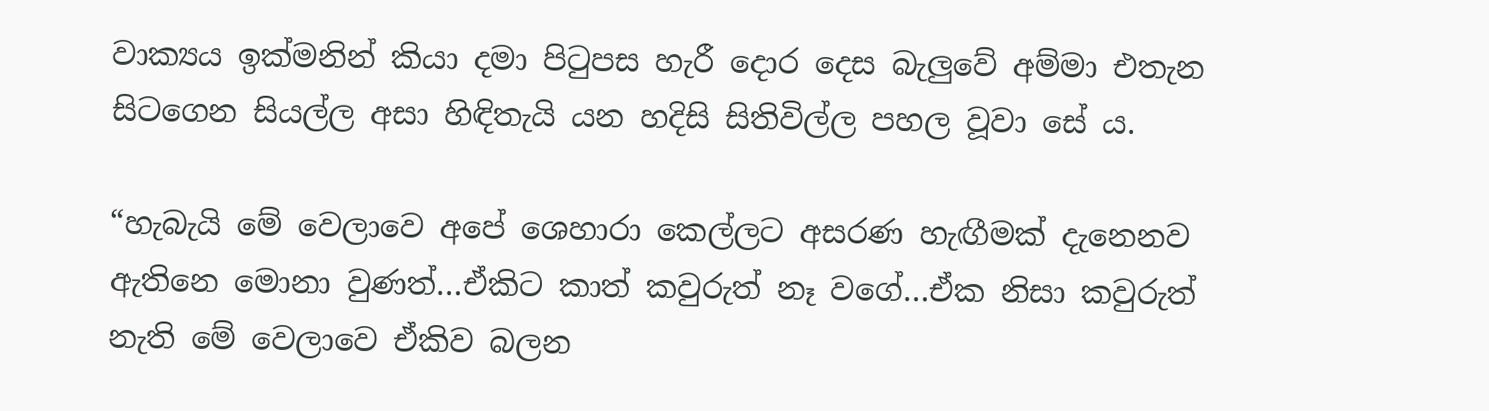වාක්‍යය ඉක්මනින් කියා දමා පිටුපස හැරී දොර දෙස බැලුවේ අම්මා එතැන සිටගෙන සියල්ල අසා හිඳිතැයි යන හදිසි සිතිවිල්ල පහල වූවා සේ ය.

“හැබැයි මේ වෙලාවෙ අපේ ශෙහාරා කෙල්ලට අසරණ හැඟීමක් දැනෙනව ඇතිනෙ මොනා වුණත්…ඒකිට කාත් කවුරුත් නෑ වගේ…ඒක නිසා කවුරුත් නැති මේ වෙලාවෙ ඒකිව බලන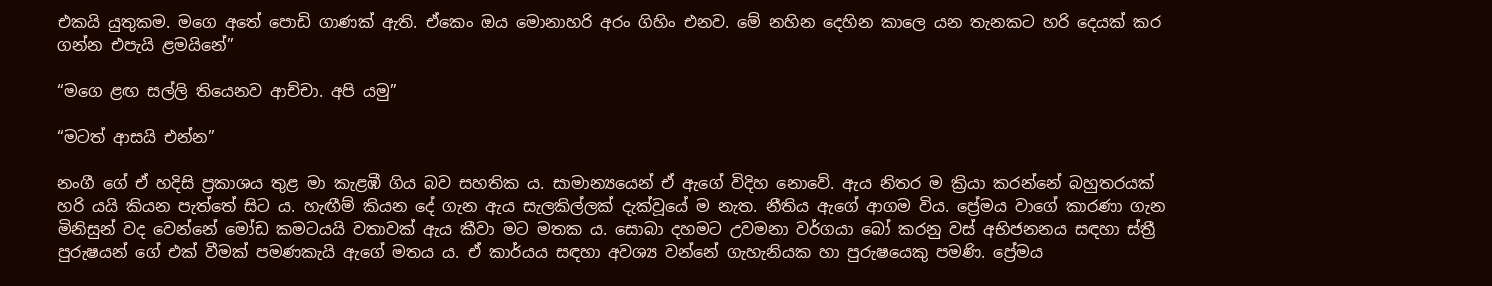එකයි යුතුකම. මගෙ අතේ පොඩි ගාණක් ඇති. ඒකෙං ඔය මොනාහරි අරං ගිහිං එනව. මේ නහින දෙහින කාලෙ යන තැනකට හරි දෙයක් කර ගන්න එපැයි ළමයිනේ”

“මගෙ ළඟ සල්ලි තියෙනව ආච්චා. අපි යමු”

“මටත් ආසයි එන්න”

නංගී ගේ ඒ හදිසි ප්‍රකාශය තුළ මා කැළඹී ගිය බව සහතික ය. සාමාන්‍යයෙන් ඒ ඇගේ විදිහ නොවේ. ඇය නිතර ම ක්‍රියා කරන්නේ බහුතරයක් හරි යයි කියන පැත්තේ සිට ය. හැඟීම් කියන දේ ගැන ඇය සැලකිල්ලක් දැක්වූයේ ම නැත. නීතිය ඇගේ ආගම විය. ප්‍රේමය වාගේ කාරණා ගැන මිනිසුන් වද වෙන්නේ මෝඩ කමටයයි වතාවක් ඇය කීවා මට මතක ය. සොබා දහමට උවමනා වර්ගයා බෝ කරනු වස් අභිජනනය සඳහා ස්ත්‍රී පුරුෂයන් ගේ එක් වීමක් පමණකැයි ඇගේ මතය ය. ඒ කාර්යය සඳහා අවශ්‍ය වන්නේ ගැහැනියක හා පුරුෂයෙකු පමණි. ප්‍රේමය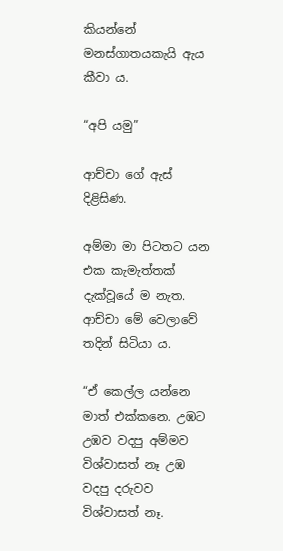කියන්නේ මනස්ගාතයකැයි ඇය කීවා ය.

“අපි යමු”

ආච්චා ගේ ඇස් දිළිසිණ.

අම්මා මා පිටතට යන එක කැමැත්තක් දැක්වූයේ ම නැත. ආච්චා මේ වෙලාවේ තදින් සිටියා ය.

“ඒ කෙල්ල යන්නෙ මාත් එක්කනෙ. උඹට උඹව වදපු අම්මව විශ්වාසත් නෑ උඹ වදපු දරුවව විශ්වාසත් නෑ.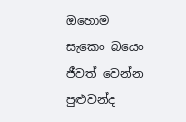ඔහොම සැකෙං බයෙං ජීවත් වෙන්න පුළුවන්ද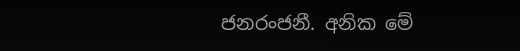ජනරංජනී. අනික මේ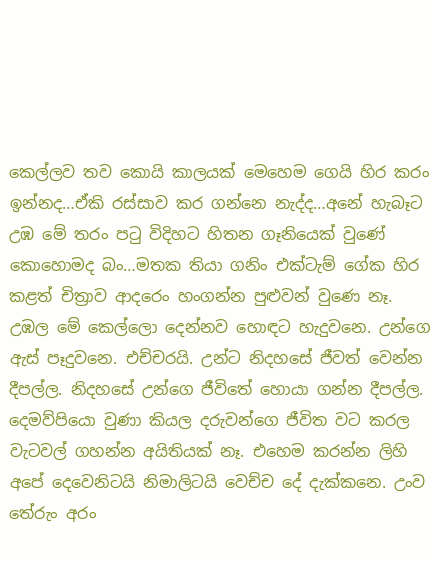කෙල්ලව තව කොයි කාලයක් මෙහෙම ගෙයි හිර කරං ඉන්නද…ඒකි රස්සාව කර ගන්නෙ නැද්ද…අනේ හැබෑට උඹ මේ තරං පටු විදිහට හිතන ගෑනියෙක් වුණේ කොහොමද බං…මතක තියා ගනිං එක්ටැම් ගේක හිර කළත් චිත්‍රාව ආදරෙං හංගන්න පුළුවන් වුණෙ නෑ. උඹල මේ කෙල්ලො දෙන්නව හොඳට හැදුවනෙ. උන්ගෙ ඇස් පෑදුවනෙ. එච්චරයි. උන්ට නිදහසේ ජීවත් වෙන්න දීපල්ල. නිදහසේ උන්ගෙ ජීවිතේ හොයා ගන්න දීපල්ල. දෙමව්පියො වුණා කියල දරුවන්ගෙ ජීවිත වට කරල වැටවල් ගහන්න අයිතියක් නෑ. එහෙම කරන්න ලිහි අපේ දෙවෙනිටයි නිමාලිටයි වෙච්ච දේ දැක්කනෙ. උංව තේරුං අරං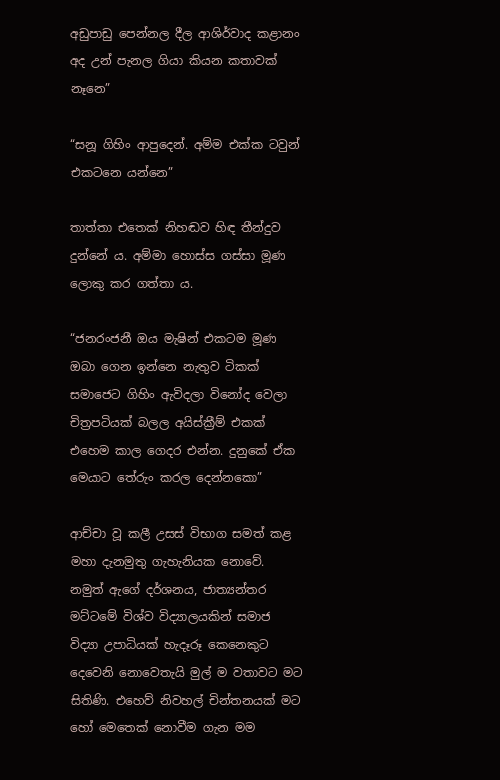අඩුපාඩු පෙන්නල දීල ආශිර්වාද කළානං අද උන් පැනල ගියා කියන කතාවක් නෑනෙ”

“සනූ ගිහිං ආපුදෙන්. අම්ම එක්ක ටවුන් එකටනෙ යන්නෙ”

තාත්තා එතෙක් නිහඬව හිඳ තීන්දුව දුන්නේ ය. අම්මා හොස්ස ගස්සා මූණ ලොකු කර ගත්තා ය.

“ජනරංජනී ඔය මැෂින් එකටම මූණ ඔබා ගෙන ඉන්නෙ නැතුව ටිකක් සමාජෙට ගිහිං ඇවිදලා විනෝද වෙලා චිත්‍රපටියක් බලල අයිස්ක්‍රීම් එකක් එහෙම කාල ගෙදර එන්න. දුනුකේ ඒක මෙයාට තේරුං කරල දෙන්නකො”

ආච්චා වූ කලී උසස් විභාග සමත් කළ මහා දැනමුතු ගැහැනියක නොවේ. නමුත් ඇගේ දර්ශනය, ජාත්‍යන්තර මට්ටමේ විශ්ව විද්‍යාලයකින් සමාජ විද්‍යා උපාධියක් හැදෑරූ කෙනෙකුට දෙවෙනි නොවෙතැයි මුල් ම වතාවට මට සිතිණි. එහෙව් නිවහල් චින්තනයක් මට හෝ මෙතෙක් නොවීම ගැන මම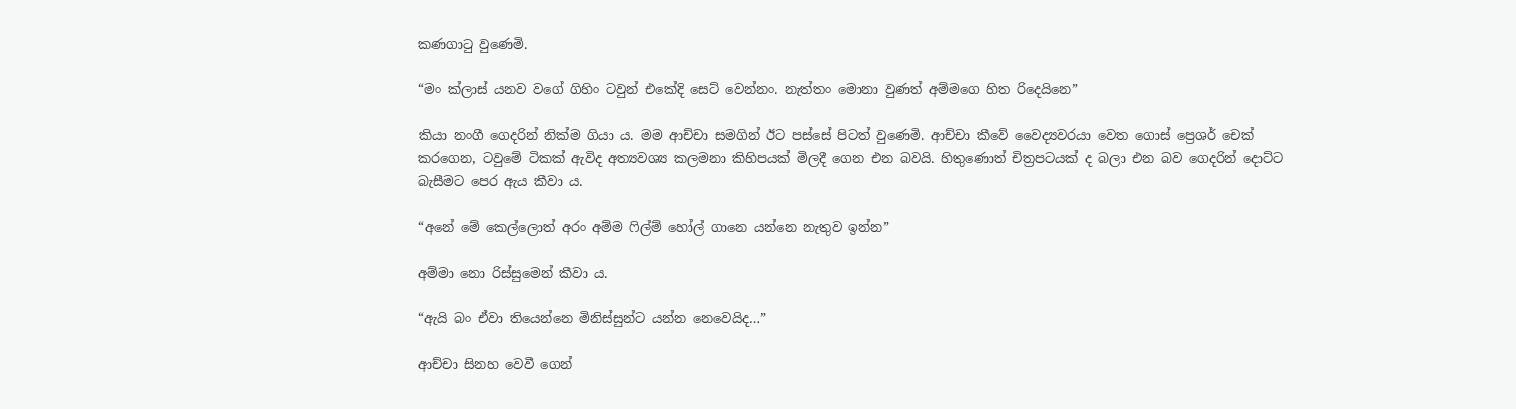කණගාටු වුණෙමි.

“මං ක්ලාස් යනව වගේ ගිහිං ටවුන් එකේදි සෙට් වෙන්නං. නැත්තං මොනා වුණත් අම්මගෙ හිත රිදෙයිනෙ”

කියා නංගී ගෙදරින් නික්ම ගියා ය. මම ආච්චා සමගින් ඊට පස්සේ පිටත් වුණෙමි. ආච්චා කීවේ වෛද්‍යවරයා වෙත ගොස් ප්‍රෙශර් චෙක් කරගෙන, ටවුමේ ටිකක් ඇවිද අත්‍යවශ්‍ය කලමනා කිහිපයක් මිලදී ගෙන එන බවයි. හිතුණොත් චිත්‍රපටයක් ද බලා එන බව ගෙදරින් දොට්ට බැසීමට පෙර ඇය කීවා ය.

“අනේ මේ කෙල්ලොත් අරං අම්ම ෆිල්ම් හෝල් ගානෙ යන්නෙ නැතුව ඉන්න”

අම්මා නො රිස්සුමෙන් කීවා ය.

“ඇයි බං ඒවා තියෙන්නෙ මිනිස්සුන්ට යන්න නෙවෙයිද…”

ආච්චා සිනහ වෙවී ගෙන්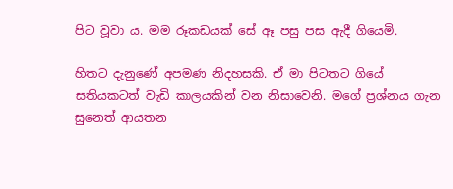පිට වූවා ය. මම රූකඩයක් සේ ඈ පසු පස ඇදී ගියෙමි.

හිතට දැනුණේ අපමණ නිදහසකි. ඒ මා පිටතට ගියේ සතියකටත් වැඩි කාලයකින් වන නිසාවෙනි. මගේ ප්‍රශ්නය ගැන සුනෙත් ආයතන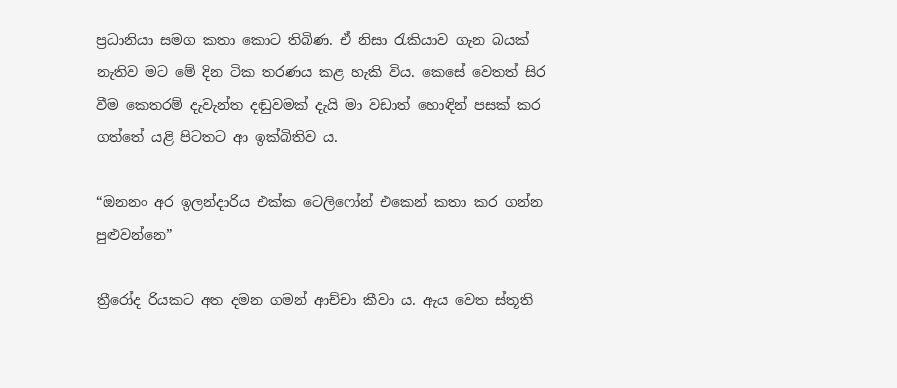ප්‍රධානියා සමග කතා කොට තිබිණ. ඒ නිසා රැකියාව ගැන බයක් නැතිව මට මේ දින ටික තරණය කළ හැකි විය. කෙසේ වෙතත් සිර වීම කෙතරම් දැවැන්ත දඬුවමක් දැයි මා වඩාත් හොඳින් පසක් කර ගත්තේ යළි පිටතට ආ ඉක්බිතිව ය.

“ඔනනං අර ඉලන්දාරිය එක්ක ටෙලිෆෝන් එකෙන් කතා කර ගන්න පුළුවන්නෙ”

ත්‍රීරෝද රියකට අත දමන ගමන් ආච්චා කීවා ය. ඇය වෙත ස්තූති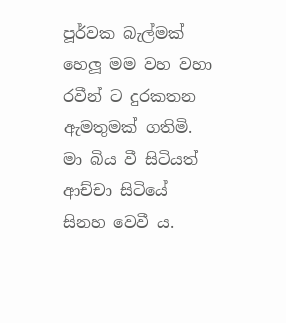පූර්වක බැල්මක් හෙලූ මම වහ වහා රවීන් ට දුරකතන ඇමතුමක් ගතිමි. මා බිය වී සිටියත් ආච්චා සිටියේ සිනහ වෙවී ය.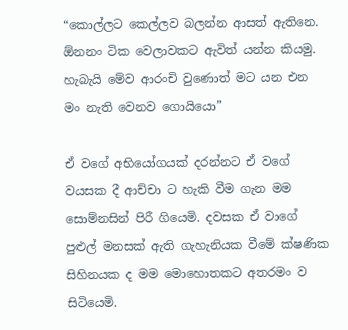“කොල්ලට කෙල්ලව බලන්න ආසත් ඇතිනෙ. ඕනනං ටික වෙලාවකට ඇවිත් යන්න කියමු. හැබැයි මේව ආරංචි වුණොත් මට යන එන මං නැති වෙනව ගොයියො”

ඒ වගේ අභියෝගයක් දරන්නට ඒ වගේ වයසක දී ආච්චා ට හැකි වීම ගැන මම සොම්නසින් පිරී ගියෙමි. දවසක ඒ වාගේ පුළුල් මනසක් ඇති ගැහැනියක වීමේ ක්ෂණික සිහිනයක ද මම මොහොතකට අතරමං ව සිටියෙමි.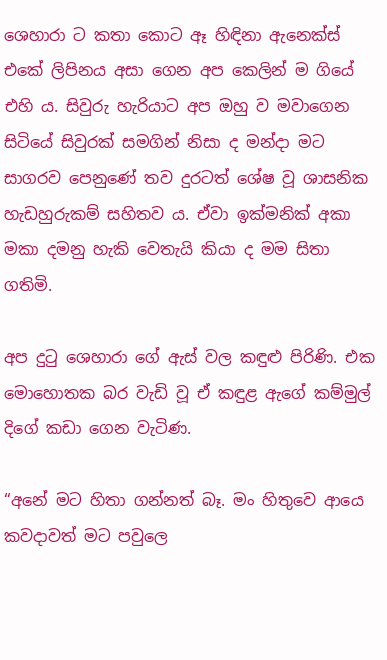ශෙහාරා ට කතා කොට ඈ හිඳිනා ඇනෙක්ස් එකේ ලිපිනය අසා ගෙන අප කෙලින් ම ගියේ එහි ය. සිවුරු හැරියාට අප ඔහු ව මවාගෙන සිටියේ සිවුරක් සමගින් නිසා ද මන්දා මට සාගරව පෙනුණේ තව දුරටත් ශේෂ වූ ශාසනික හැඩහුරුකම් සහිතව ය. ඒවා ඉක්මනික් අකා මකා දමනු හැකි වෙතැයි කියා ද මම සිතා ගතිමි.

අප දුටු ශෙහාරා ගේ ඇස් වල කඳුළු පිරිණි. එක මොහොතක බර වැඩි වූ ඒ කඳුළ ඇගේ කම්මුල් දිගේ කඩා ගෙන වැටිණ.

“අනේ මට හිතා ගන්නත් බෑ. මං හිතුවෙ ආයෙ කවදාවත් මට පවුලෙ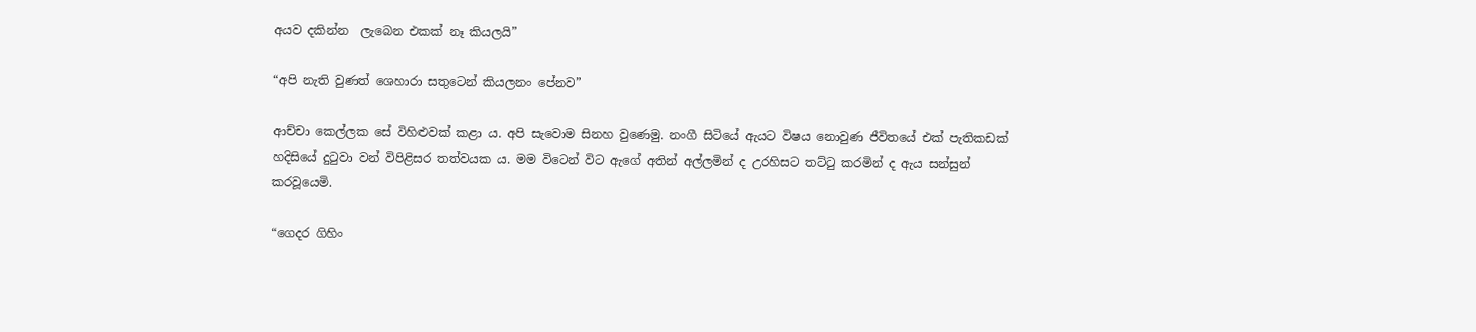අයව දකින්න  ලැබෙන එකක් නෑ කියලයි”

“අපි නැති වුණත් ශෙහාරා සතුටෙන් කියලනං පේනව”

ආච්චා කෙල්ලක සේ විහිළුවක් කළා ය. අපි සැවොම සිනහ වුණෙමු. නංගී සිටියේ ඇයට විෂය නොවුණ ජීවිතයේ එක් පැතිකඩක් හදිසියේ දුටුවා වන් විපිළිසර තත්වයක ය. මම විටෙන් විට ඇගේ අතින් අල්ලමින් ද උරහිසට තට්ටු කරමින් ද ඇය සන්සුන් කරවූයෙමි.

“ගෙදර ගිහිං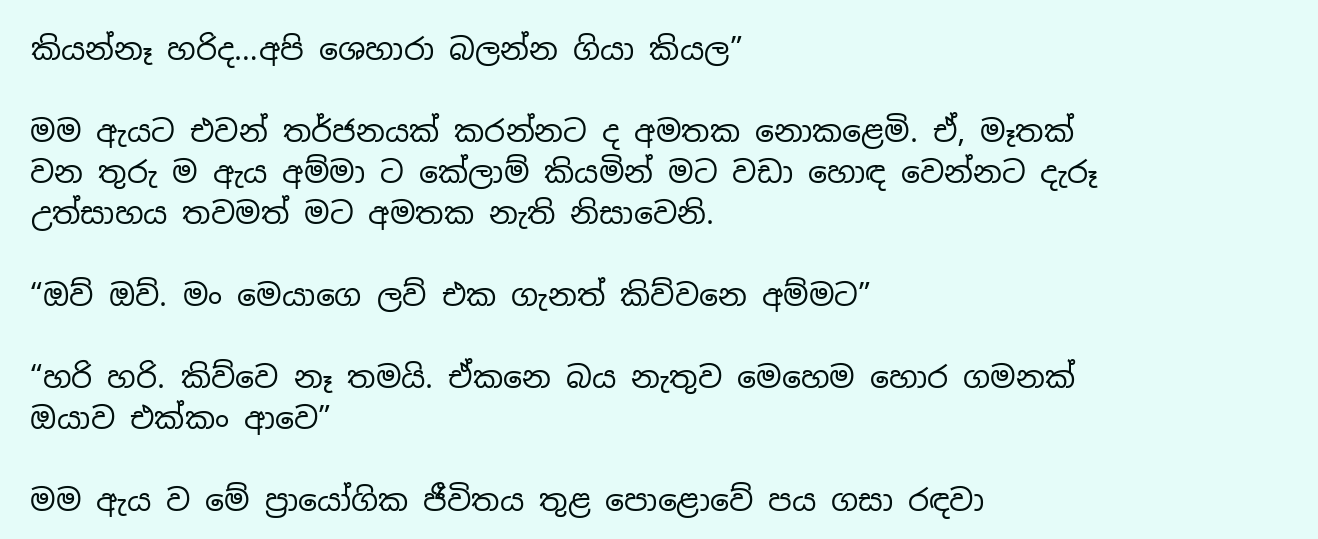කියන්නෑ හරිද…අපි ශෙහාරා බලන්න ගියා කියල”

මම ඇයට එවන් තර්ජනයක් කරන්නට ද අමතක නොකළෙමි. ඒ, මෑතක් වන තුරු ම ඇය අම්මා ට කේලාම් කියමින් මට වඩා හොඳ වෙන්නට දැරූ උත්සාහය තවමත් මට අමතක නැති නිසාවෙනි.

“ඔව් ඔව්. මං මෙයාගෙ ලව් එක ගැනත් කිව්වනෙ අම්මට”

“හරි හරි. කිව්වෙ නෑ තමයි. ඒකනෙ බය නැතුව මෙහෙම හොර ගමනක් ඔයාව එක්කං ආවෙ”

මම ඇය ව මේ ප්‍රායෝගික ජීවිතය තුළ පොළොවේ පය ගසා රඳවා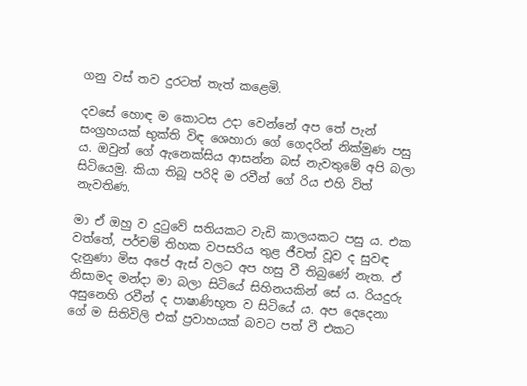ගනු වස් තව දුරටත් තැත් කළෙමි.

දවසේ හොඳ ම කොටස උදා වෙන්නේ අප තේ පැන් සංග්‍රහයක් භුක්ති විඳ ශෙහාරා ගේ ගෙදරින් නික්මුණ පසු ය. ඔවුන් ගේ ඇනෙක්සිය ආසන්න බස් නැවතුමේ අපි බලා සිටියෙමු. කියා තිබූ පරිදි ම රවීන් ගේ රිය එහි විත් නැවතිණ.

මා ඒ ඔහු ව දුටුවේ සතියකට වැඩි කාලයකට පසු ය. එක වත්තේ, පර්චම් තිහක වපසරිය තුළ ජීවත් වූව ද සුවඳ දැනුණා මිස අපේ ඇස් වලට අප හසු වී තිබුණේ නැත. ඒ නිසාමද මන්දා මා බලා සිටියේ සිහිනයකින් සේ ය. රියදුරු අසුනෙහි රවීන් ද පාෂාණිභූත ව සිටියේ ය. අප දෙදෙනා ගේ ම සිතිවිලි එක් ප්‍රවාහයක් බවට පත් වී එකට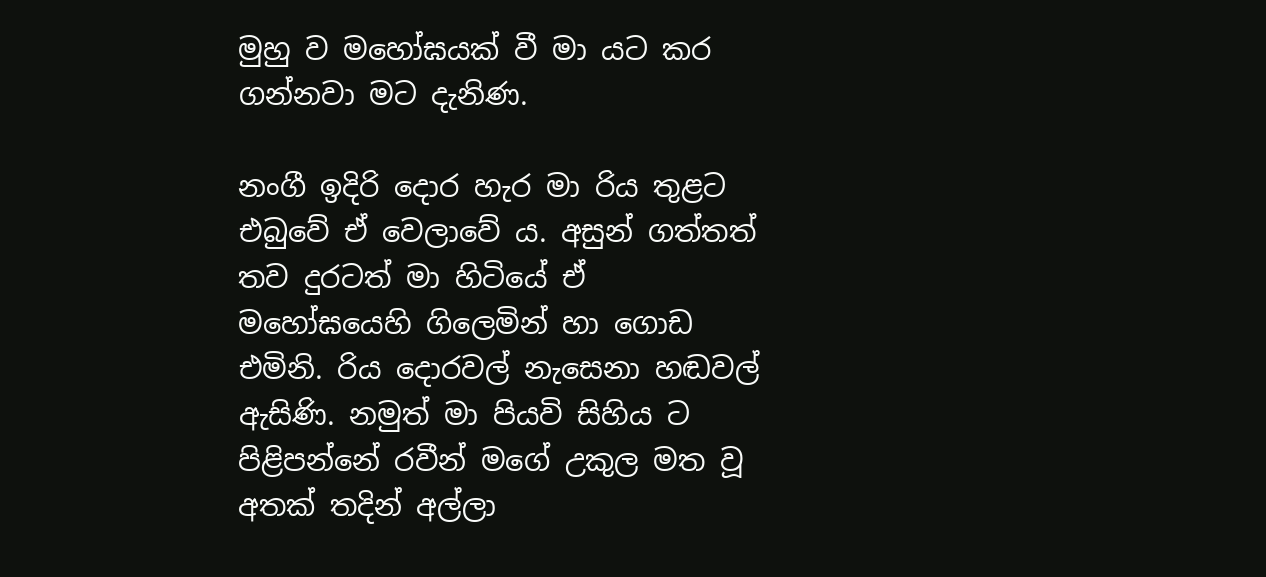මුහු ව මහෝඝයක් වී මා යට කර ගන්නවා මට දැනිණ.

නංගී ඉදිරි දොර හැර මා රිය තුළට එබුවේ ඒ වෙලාවේ ය. අසුන් ගත්තත් තව දුරටත් මා හිටියේ ඒ මහෝඝයෙහි ගිලෙමින් හා ගොඩ එමිනි. රිය දොරවල් නැසෙනා හඬවල් ඇසිණි. නමුත් මා පියවි සිහිය ට පිළිපන්නේ රවීන් මගේ උකුල මත වූ අතක් තදින් අල්ලා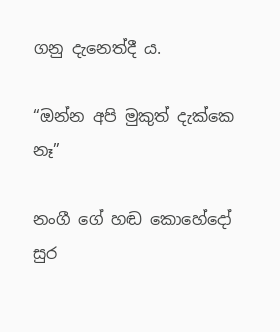ගනු දැනෙත්දී ය.

“ඔන්න අපි මුකුත් දැක්කෙ නෑ”

නංගී ගේ හඬ කොහේදෝ සුර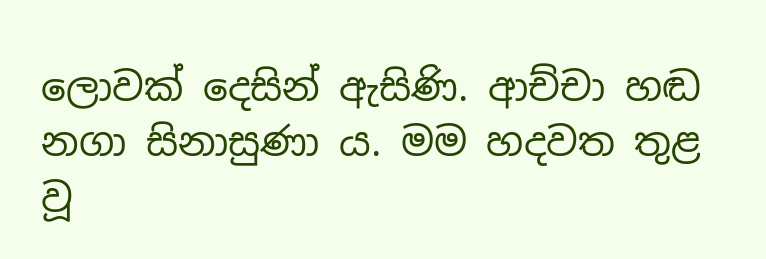ලොවක් දෙසින් ඇසිණි. ආච්චා හඬ නගා සිනාසුණා ය. මම හදවත තුළ වූ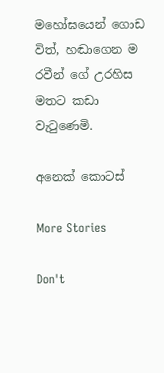මහෝඝයෙන් ගොඩ විත්, හඬාගෙන ම  රවීන් ගේ උරහිස මතට කඩා වැටුණෙමි.

අනෙක් කොටස්

More Stories

Don't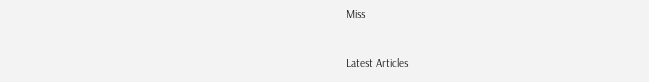Miss


Latest Articles